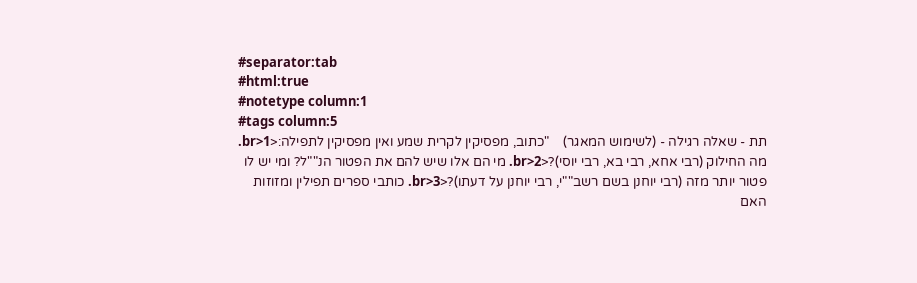#separator:tab
#html:true
#notetype column:1
#tags column:5
תת - שאלה רגילה - (לשימוש המאגר)    "כתוב, מפסיקין לקרית שמע ואין מפסיקין לתפילה:<br>1. מה החילוק (רבי אחא, רבי בא, רבי יוסי)?<br>2. מי הם אלו שיש להם את הפטור הנ""ל? ומי יש לו פטור יותר מזה (רבי יוחנן בשם רשב""י, רבי יוחנן על דעתו)?<br>3. כותבי ספרים תפילין ומזוזות האם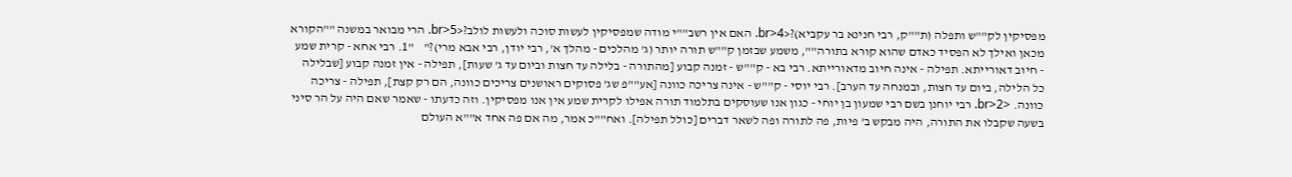מפסיקין לק""ש ותפלה (ת""ק, רבי חנינא בר עקביא)?<br>4. האם אין רשב""י מודה שמפסיקין לעשות סוכה ולעשות לולב?<br>5. הרי מבואר במשנה ""הקורא מכאן ואילך לא הפסיד כאדם שהוא קורא בתורה"", משמע שבזמן ק""ש תורה יותר (ג' מהלכים - מהלך א', רבי יודן, רבי אבא מרי)?"    "1. רבי אחא - קרית שמע - חיוב דאורייתא. תפילה - אינה חיוב מדאורייתא. רבי בא - ק""ש - זמנה קבוע [מהתורה - בלילה עד חצות וביום עד ג' שעות], תפילה - אין זמנה קבוע [שבלילה כל הלילה, ביום עד חצות, ובמנחה עד הערב]. רבי יוסי - ק""ש - אינה צריכה כוונה [אע""פ שג' פסוקים ראושנים צריכים כוונה, הם רק קצת], תפילה - צריכה כוונה. <br>2. רבי יוחנן בשם רבי שמעון בן יוחי - כגון אנו שעוסקים בתלמוד תורה אפילו לקרית שמע אין אנו מפסיקין. וזה כדעתו - שאמר שאם היה על הר סיני בשעה שקבלו את התורה, היה מבקש ב' פיות, פה לתורה ופה לשאר דברים [כולל תפילה]. ואח""כ אמר, מה אם פה אחד א""א העולם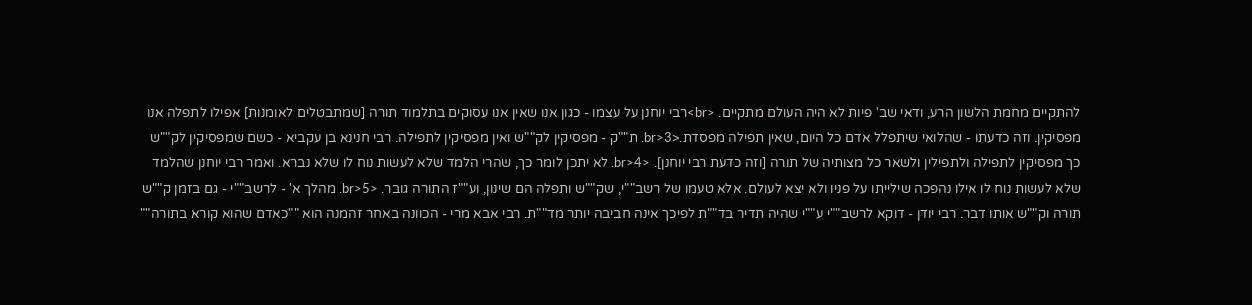להתקיים מחמת הלשון הרע, ודאי שב' פיות לא היה העולם מתקיים. <br>רבי יוחנן על עצמו - כגון אנו שאין אנו עסוקים בתלמוד תורה [שמתבטלים לאומנות] אפילו לתפלה אנו מפסיקין. וזה כדעתו - שהלואי שיתפלל אדם כל היום, שאין תפילה מפסדת.<br>3. ת""ק - מפסיקין לק""ש ואין מפסיקין לתפילה. רבי חנינא בן עקביא - כשם שמפסיקין לק""ש כך מפסיקין לתפילה ולתפילין ולשאר כל מצותיה של תורה [וזה כדעת רבי יוחנן]. <br>4. לא יתכן לומר כך, שהרי הלמד שלא לעשות נוח לו שלא נברא. ואמר רבי יוחנן שהלמד שלא לעשות נוח לו אילו נהפכה שילייתו על פניו ולא יצא לעולם. אלא טעמו של רשב""י, שק""ש ותפלה הם שינון, וע""ז התורה גובר. <br>5. מהלך א' - לרשב""י - גם בזמן ק""ש תורה וק""ש אותו דבר. רבי יודן - דוקא לרשב""י ע""י שהיה תדיר בד""ת לפיכך אינה חביבה יותר מד""ת. רבי אבא מרי - הכוונה באחר זהמנה הוא ""כאדם שהוא קורא בתורה""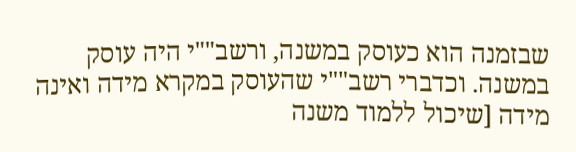שבזמנה הוא כעוסק במשנה, ורשב""י היה עוסק במשנה. וכדברי רשב""י שהעוסק במקרא מידה ואינה מידה [שיכול ללמוד משנה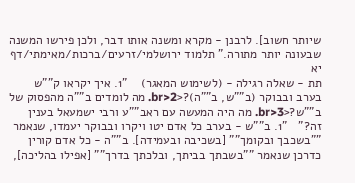שיותר חשוב]. לרבנן - מקרא ומשנה אותו דבר, ולכן פירשו המשנה שבעונה יותר מתורה." תלמוד ירושלמי/זרעים/ברכות/מאימתי/דף יא
תת - שאלה רגילה - (לשימוש המאגר)    "1. איך יקראו ק""ש בערב ובבוקר (ב""ש, ב""ה)?<br>2. מה לומדים ב""ה מהפסוק של ב""ש?<br>3. מה היה המעשה עם ראב""ע ורבי ישמעאל בענין זה?"   "1. ב""ש - בערב כל אדם יטו ויקרו ובבוקר יעמדו, שנאמר ""בשכבך ובקומך"" [בשכיבה ובעמידה]. ב""ה - כל אדם קורין כדרכן שנאמר ""בשבתך בביתך, ובלכתך בדרך"" [אפילו בהליכה],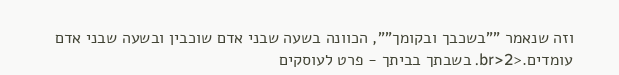וזה שנאמר ""בשכבך ובקומך"", הכוונה בשעה שבני אדם שוכבין ובשעה שבני אדם עומדים.<br>2. בשבתך בביתך - פרט לעוסקים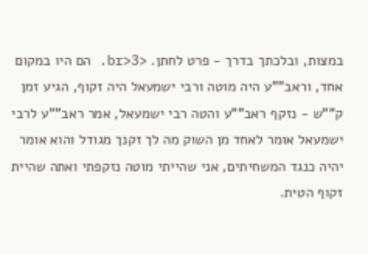במצות, ובלכתך בדרך - פרט לחתן. <br>3. הם היו במקום אחד, וראב""ע היה מוטה ורבי ישמעאל היה זקוף, הגיע זמן ק""ש - נזקף ראב""ע והטה רבי ישמעאל, אמר ראב""ע לרבי ישמעאל אומר לאחד מן השוק מה לך זקנך מגודל והוא אומר יהיה כנגד המשחיתים, אני שהייתי מוטה נזקפתי ואתה שהיית זקוף הטית.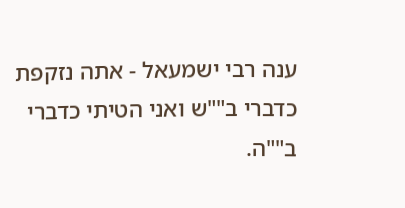ענה רבי ישמעאל - אתה נזקפת כדברי ב""ש ואני הטיתי כדברי ב""ה.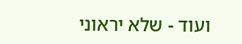ועוד - שלא יראוני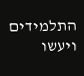התלמידים ויעשו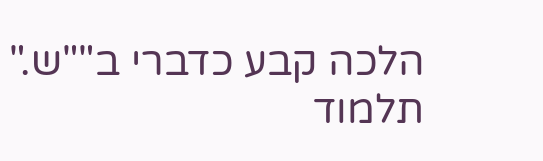הלכה קבע כדברי ב""ש."    תלמוד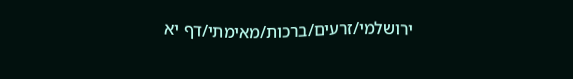ירושלמי/זרעים/ברכות/מאימתי/דף יא